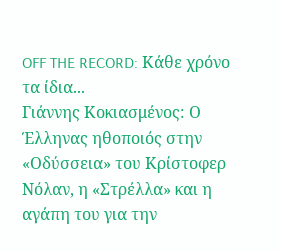OFF THE RECORD: Κάθε χρόνο τα ίδια...
Γιάννης Κοκιασμένος: Ο Έλληνας ηθοποιός στην «Οδύσσεια» του Κρίστοφερ Νόλαν, η «Στρέλλα» και η αγάπη του για την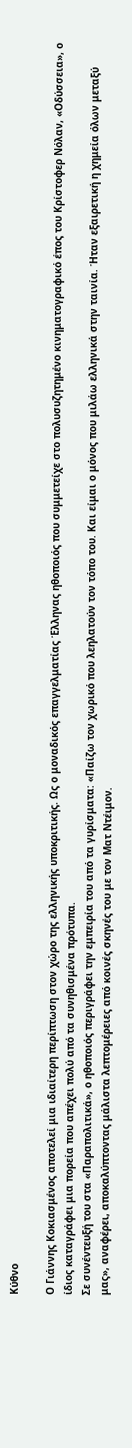Κύθνο

Ο Γιάννης Κοκιασμένος αποτελεί μια ιδιαίτερη περίπτωση στον χώρο της ελληνικής υποκριτικής. Ως ο μοναδικός επαγγελματίας Έλληνας ηθοποιός που συμμετείχε στο πολυσυζητημένο κινηματογραφικό έπος του Κρίστοφερ Νόλαν, «Οδύσσεια», ο ίδιος καταγράφει μια πορεία που απέχει πολύ από τα συνηθισμένα πρότυπα.
Σε συνέντευξή του στα «Παραπολιτικά», ο ηθοποιός περιγράφει την εμπειρία του από τα γυρίσματα: «Παίζω τον χωρικό που λεηλατούν τον τόπο του. Και είμαι ο μόνος που μιλάω ελληνικά στην ταινία. Ήταν εξαιρετική η χημεία όλων μεταξύ μας», αναφέρει, αποκαλύπτοντας μάλιστα λεπτομέρειες από κοινές σκηνές του με τον Ματ Ντέιμον.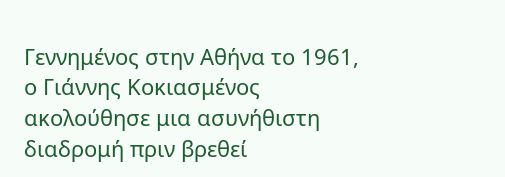Γεννημένος στην Αθήνα το 1961, ο Γιάννης Κοκιασμένος ακολούθησε μια ασυνήθιστη διαδρομή πριν βρεθεί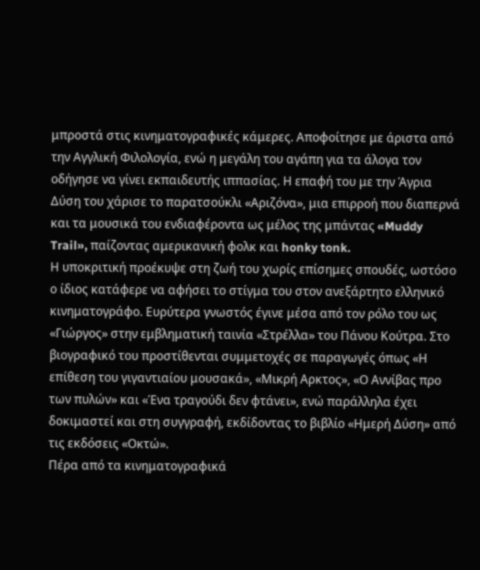μπροστά στις κινηματογραφικές κάμερες. Αποφοίτησε με άριστα από την Αγγλική Φιλολογία, ενώ η μεγάλη του αγάπη για τα άλογα τον οδήγησε να γίνει εκπαιδευτής ιππασίας. Η επαφή του με την Άγρια Δύση του χάρισε το παρατσούκλι «Αριζόνα», μια επιρροή που διαπερνά και τα μουσικά του ενδιαφέροντα ως μέλος της μπάντας «Muddy Trail», παίζοντας αμερικανική φολκ και honky tonk.
Η υποκριτική προέκυψε στη ζωή του χωρίς επίσημες σπουδές, ωστόσο ο ίδιος κατάφερε να αφήσει το στίγμα του στον ανεξάρτητο ελληνικό κινηματογράφο. Ευρύτερα γνωστός έγινε μέσα από τον ρόλο του ως «Γιώργος» στην εμβληματική ταινία «Στρέλλα» του Πάνου Κούτρα. Στο βιογραφικό του προστίθενται συμμετοχές σε παραγωγές όπως «Η επίθεση του γιγαντιαίου μουσακά», «Μικρή Αρκτος», «Ο Αννίβας προ των πυλών» και «Ένα τραγούδι δεν φτάνει», ενώ παράλληλα έχει δοκιμαστεί και στη συγγραφή, εκδίδοντας το βιβλίο «Ημερή Δύση» από τις εκδόσεις «Οκτώ».
Πέρα από τα κινηματογραφικά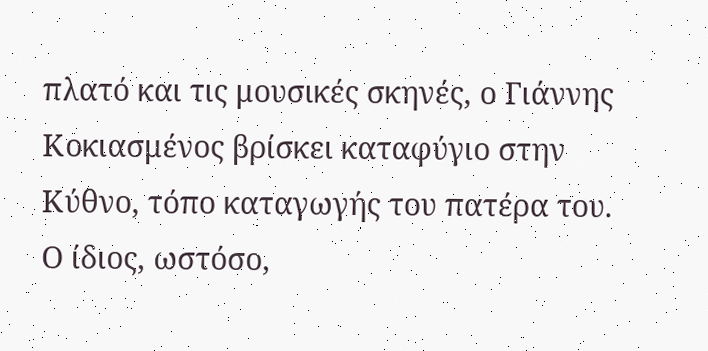πλατό και τις μουσικές σκηνές, ο Γιάννης Κοκιασμένος βρίσκει καταφύγιο στην Κύθνο, τόπο καταγωγής του πατέρα του. Ο ίδιος, ωστόσο,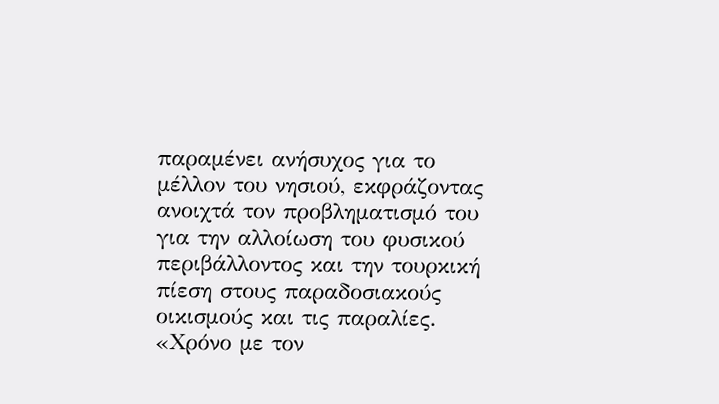παραμένει ανήσυχος για το μέλλον του νησιού, εκφράζοντας ανοιχτά τον προβληματισμό του για την αλλοίωση του φυσικού περιβάλλοντος και την τουρκική πίεση στους παραδοσιακούς οικισμούς και τις παραλίες.
«Χρόνο με τον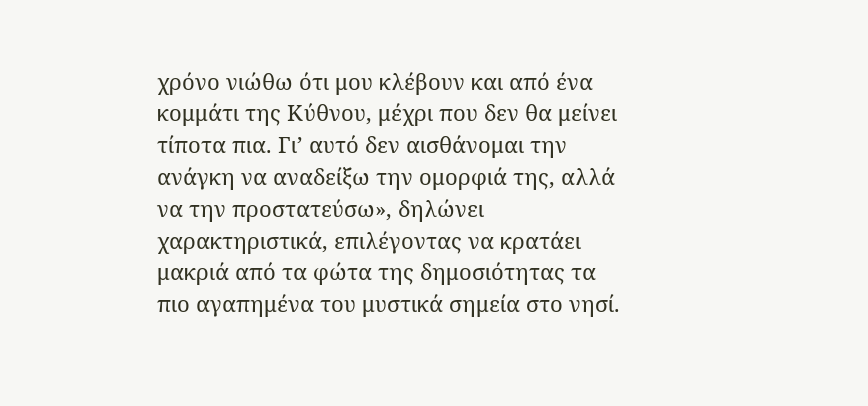χρόνο νιώθω ότι μου κλέβουν και από ένα κομμάτι της Κύθνου, μέχρι που δεν θα μείνει τίποτα πια. Γι’ αυτό δεν αισθάνομαι την ανάγκη να αναδείξω την ομορφιά της, αλλά να την προστατεύσω», δηλώνει χαρακτηριστικά, επιλέγοντας να κρατάει μακριά από τα φώτα της δημοσιότητας τα πιο αγαπημένα του μυστικά σημεία στο νησί.